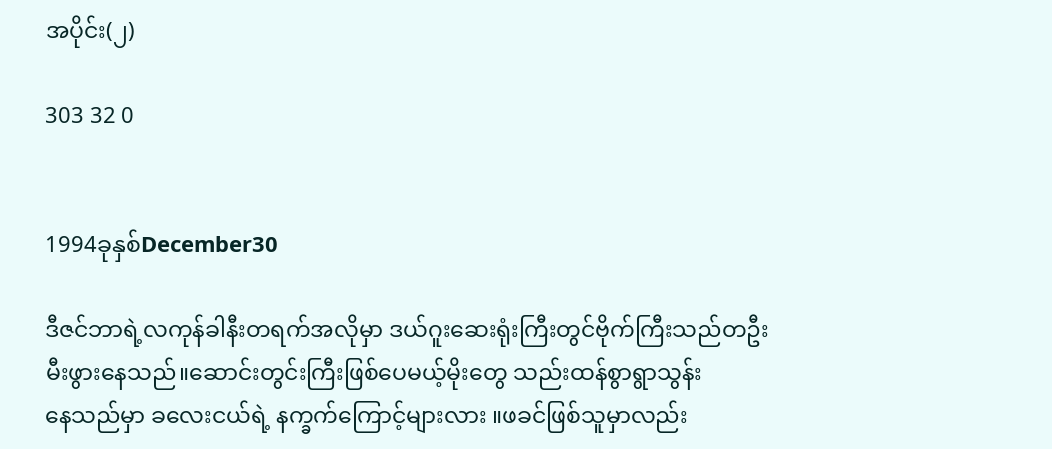အပိုင်း(၂)

303 32 0


1994ခုနှစ်December30

ဒီဇင်ဘာရဲ့လကုန်ခါနီးတရက်အလိုမှာ ဒယ်ဂူးဆေးရုံးကြီးတွင်ဗိုက်ကြီးသည်တဦးမီးဖွားနေသည်။ဆောင်းတွင်းကြီးဖြစ်ပေမယ့်မိုးတွေ သည်းထန်စွာရွာသွန်းနေ‌သည်မှာ ခလေးငယ်ရဲ့ နက္ခက်ကြောင့်များလား ။ဖခင်ဖြစ်သူမှာလည်း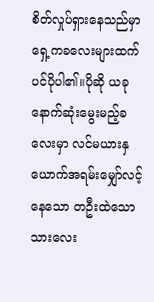စိတ်လှုပ်ရှားနေသည်မှာ ရှေ့ကခလေးများထက်ပင်ပိုပါ၏။ပိုဆို ယခုနောက်ဆုံးမွေးမည့်ခလေးမှာ လင်မယားနှယောက်အရမ်းမျှော်လင့်နေသော တဦးထဲသောသားလေး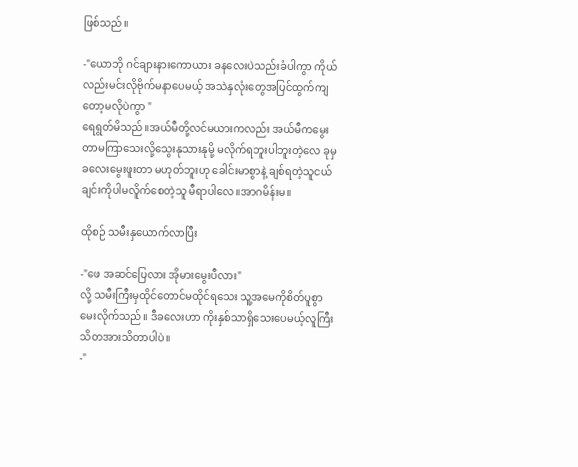ဖြစ်သည်။

-"ယောဘို ဂင်ချားနားကောယား ခနလေးပဲသည်းခံပါကွာ ကိုယ်လည်းမင်းလိုဗိုက်မနာပေမယ့် အသဲနှလုံးတွေအပြင်ထွက်ကျတော့မလိုပဲကွာ "
ရေရွတ်မိသည်။အယ်မီတို့လင်မယားကလည်း အယ်မီကမွေးတာမကြာသေးလို့သွေးနုသားနုမို့ မလိုက်ရဘူးပါဘူးတဲ့လေ ခုမှခလေးမွေးဖူးတာ မဟုတ်ဘူးဟု ခေါင်းမာစွာနဲ့ ချစ်ရတဲ့သူငယ်ချင်းကိုပါမလိူက်စေတဲ့သူ မီရာပါလေ။အာဂမိန်းမ။

ထိုစဉ် သမီးနှယောက်လာပြီး

-"ဖေ အဆင်ပြေလား အိုမားမွေးပီလား"
လို့ သမီးကြီးမှထိုင်တောင်မထိုင်ရသေး သူ့အမေကိုစိတ်ပူစွာမေးလိုက်သည်။ ဒီခလေးဟာ ကိုးနှစ်သာရှိသေးပေမယ့်လူကြီးသိတအားသိတာပါပဲ။
-"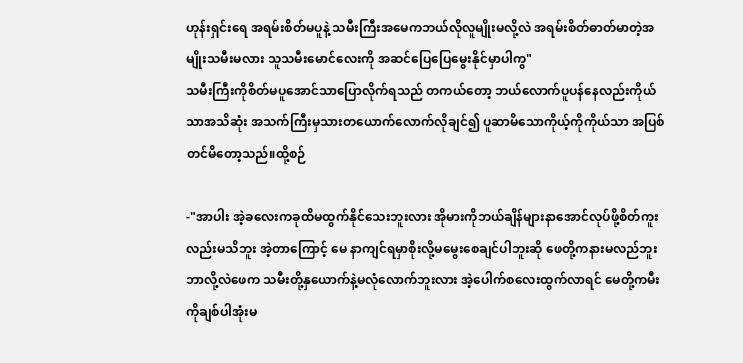ဟုန်းရှင်းရေ အရမ်းစိတ်မပူနဲ့ သမီးကြီးအမေကဘယ်လိုလူမျိုးမလို့လဲ အရမ်းစိတ်ဓာတ်မာတဲ့အမျိုးသမီးမလား သူသမီးမောင်လေးကို အဆင်ပြေပြေမွေးနိုင်မှာပါကွ"
သမီးကြီးကိုစိတ်မပူအောင်သာပြောလိုက်ရသည် တကယ်တော့ ဘယ်လောက်ပူပန်နေလည်းကိုယ်သာအသိဆုံး အသက်ကြီးမှသားတယောက်လောက်လိုချင်၍ ပူဆာမိသောကိုယ့်ကိုကိုယ်သာ အပြစ်တင်မိတော့သည်။ထို့စဉ်

-"အာပါး အဲ့ခလေးကခုထိမထွက်နိုင်သေးဘူးလား အိုမားကိုဘယ်ချိန်များနာအောင်လုပ်ဖို့စိတ်ကူးလည်းမသိဘူး အဲ့တာကြောင့် ‌မေ နာကျင်ရမှာစိုးလို့မမွေးစေချင်ပါဘူးဆို ဖေတို့ကနားမလည်ဘူး ဘာလို့လဲဖေက သမီးတို့နှယောက်နဲ့မလုံလောက်ဘူးလား အဲ့ပေါက်စလေးထွက်လာရင် မေတို့ကမီးကိုချစ်ပါအုံးမ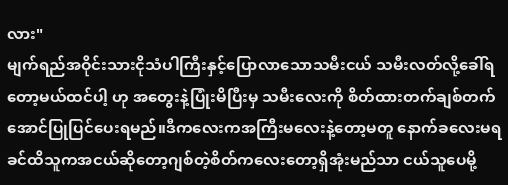လား"
မျက်ရည်အဝိုင်းသားငိုသံပါကြီးနှင့်ပြောလာသောသမီးငယ် သမီးလတ်လို့ခေါ်ရတော့မယ်ထင်ပါ့ ဟု အတွေးနဲ့ပြုံးမိပြီးမှ သမီးလေးကို စိတ်ထားတက်ချစ်တက်အောင်ပြုပြင်ပေးရမည်။ဒီကလေးကအကြီးမလေးနဲ့တော့မတူ နောက်ခလေးမရခင်ထိသူကအငယ်ဆိုတော့ဂျစ်တဲ့စိတ်ကလေးတော့ရှိအုံးမည်သာ ငယ်သူပေမို့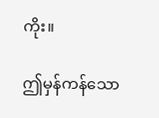ကိုး။

ဤမှန်ကန်သော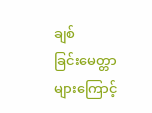ချစ်ခြင်း‌မေတ္တာများကြောင့်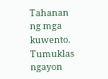Tahanan ng mga kuwento. Tumuklas ngayon